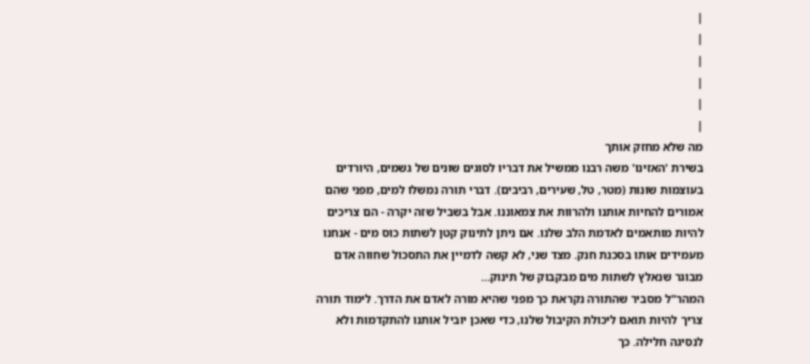|
|
|
|
|
|
מה שלא מחזק אותך
בשירת 'האזינו' משה רבנו ממשיל את דבריו לסוגים שונים של גשמים, היורדים בעוצמות שונות (מטר, טל, שעירים, רביבים). דברי תורה נמשלו למים, מפני שהם אמורים להחיות אותנו ולהרוות את צמאוננו. אבל בשביל שזה יקרה - הם צריכים להיות מותאמים לאדמת הלב שלנו. אם ניתן לתינוק קטן לשתות כוס מים - אנחנו מעמידים אותו בסכנת חנק. מצד שני, לא קשה לדמיין את התסכול שחווה אדם מבוגר שנאלץ לשתות מים מבקבוק של תינוק…
המהר"ל מסביר שהתורה נקראת כך מפני שהיא מורה לאדם את הדרך. לימוד תורה צריך להיות תואם ליכולת הקיבול שלנו, כדי שאכן יוביל אותנו להתקדמות ולא לנסיגה חלילה. כך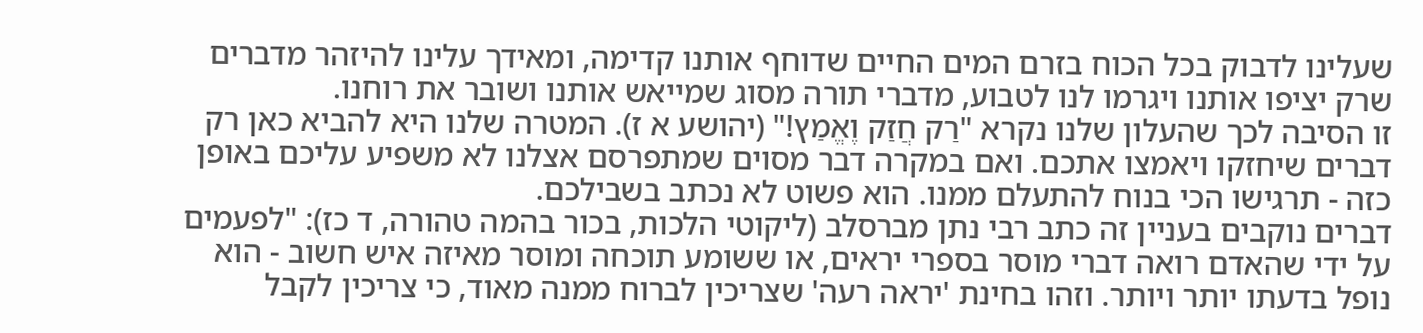שעלינו לדבוק בכל הכוח בזרם המים החיים שדוחף אותנו קדימה, ומאידך עלינו להיזהר מדברים שרק יציפו אותנו ויגרמו לנו לטבוע, מדברי תורה מסוג שמייאש אותנו ושובר את רוחנו.
זו הסיבה לכך שהעלון שלנו נקרא "רַק חֲזַק וֶאֱמַץ!" (יהושע א ז). המטרה שלנו היא להביא כאן רק דברים שיחזקו ויאמצו אתכם. ואם במקרה דבר מסוים שמתפרסם אצלנו לא משפיע עליכם באופן כזה - תרגישו הכי בנוח להתעלם ממנו. הוא פשוט לא נכתב בשבילכם.
דברים נוקבים בעניין זה כתב רבי נתן מברסלב (ליקוטי הלכות, בכור בהמה טהורה, ד כז): "לפעמים על ידי שהאדם רואה דברי מוסר בספרי יראים, או ששומע תוכחה ומוסר מאיזה איש חשוב - הוא נופל בדעתו יותר ויותר. וזהו בחינת 'יראה רעה' שצריכין לברוח ממנה מאוד, כי צריכין לקבל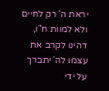יראת ה' רק לחיים ולא למוות ח"ו, דהינו לקרב את עצמו לה' יתברך על ידי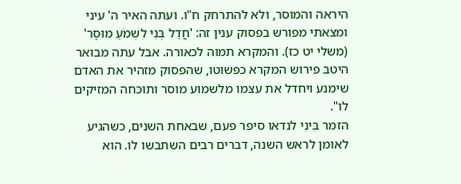היראה והמוסר, ולא להתרחק ח"ו. ועתה האיר ה' עיני ומצאתי מפורש בפסוק ענין זה: 'חֲדַל בְּנִי לִשְׁמֹעַ מוּסָר' (משלי יט כז). והמקרא תמוה לכאורה. אבל עתה מבואר היטב פירוש המקרא כפשוטו, שהפסוק מזהיר את האדם שימנע ויחדל את עצמו מלשמוע מוסר ותוכחה המזיקים לו".
הזמר בִּינִי לנדאו סיפר פעם, שבאחת השנים, כשהגיע לאומן לראש השנה, דברים רבים השתבשו לו. הוא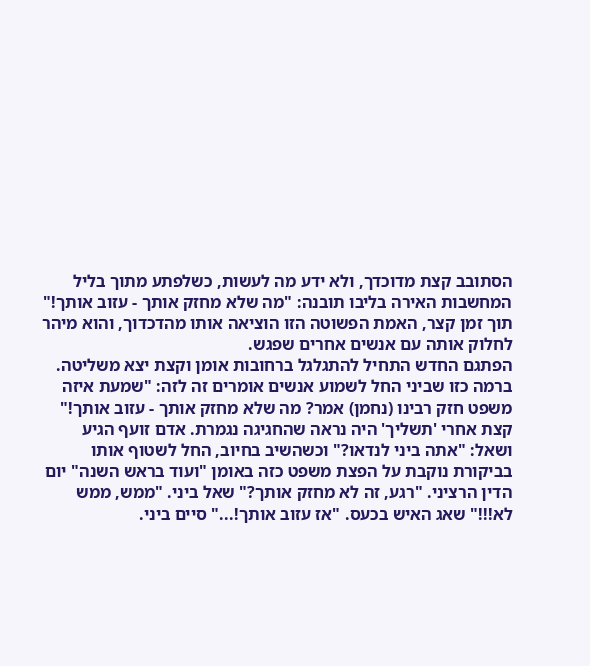הסתובב קצת מדוכדך, ולא ידע מה לעשות, כשלפתע מתוך בליל המחשבות האירה בליבו תובנה: "מה שלא מחזק אותך - עזוב אותך!" תוך זמן קצר, האמת הפשוטה הזו הוציאה אותו מהדכדוך, והוא מיהר לחלוק אותה עם אנשים אחרים שפגש.
הפתגם החדש התחיל להתגלגל ברחובות אומן וקצת יצא משליטה. ברמה כזו שביני החל לשמוע אנשים אומרים זה לזה: "שמעת איזה משפט חזק רבינו (נחמן) אמר? מה שלא מחזק אותך - עזוב אותך!"
קצת אחרי 'תשליך' היה נראה שהחגיגה נגמרת. אדם זועף הגיע ושאל: "אתה ביני לנדאו?" וכשהשיב בחיוב, החל לשטוף אותו בביקורת נוקבת על הפצת משפט כזה באומן "ועוד בראש השנה" יום הדין הרציני. "רגע, זה לא מחזק אותך?" שאל ביני. "ממש, ממש לא!!!" שאג האיש בכעס. "אז עזוב אותך!..." סיים ביני.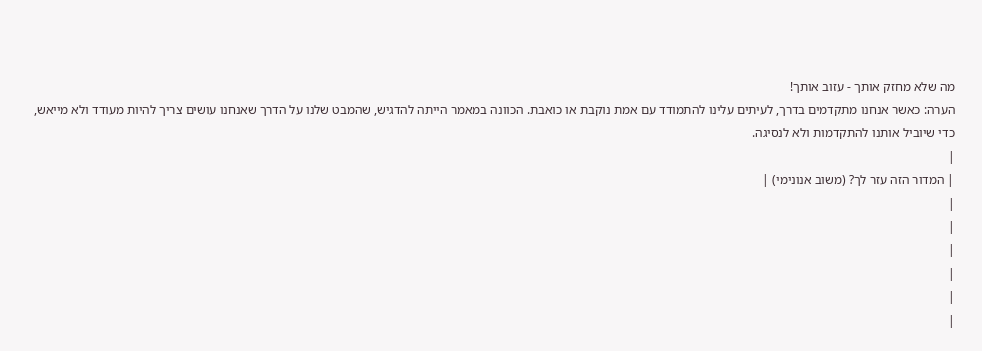מה שלא מחזק אותך - עזוב אותך!
הערה: כאשר אנחנו מתקדמים בדרך, לעיתים עלינו להתמודד עם אמת נוקבת או כואבת. הכוונה במאמר הייתה להדגיש, שהמבט שלנו על הדרך שאנחנו עושים צריך להיות מעודד ולא מייאש, כדי שיוביל אותנו להתקדמות ולא לנסיגה.
|
| המדור הזה עזר לך? (משוב אנונימי) |
|
|
|
|
|
|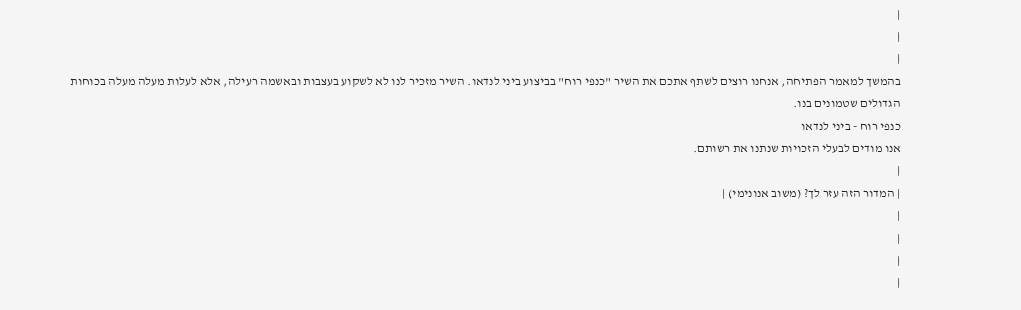|
|
|
בהמשך למאמר הפתיחה, אנחנו רוצים לשתף אתכם את השיר "כנפי רוח" בביצוע ביני לנדאו. השיר מזכיר לנו לא לשקוע בעצבות ובאשמה רעילה, אלא לעלות מעלה מעלה בכוחות הגדולים שטמונים בנו.
כנפי רוח - ביני לנדאו
אנו מודים לבעלי הזכויות שנתנו את רשותם.
|
| המדור הזה עזר לך? (משוב אנונימי) |
|
|
|
|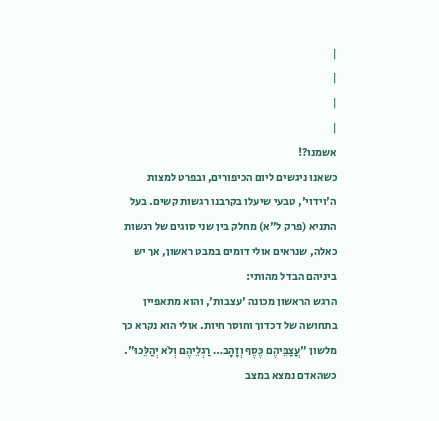|
|
|
|
אשמנו?!
כשאנו ניגשים ליום הכיפורים, ובפרט למצות ה'וידוי', טבעי שיעלו בקרבנו רגשות קשים. בעל התניא (פרק ל"א) מחלק בין שני סוגים של רגשות כאלה, שנראים אולי דומים במבט ראשון, אך יש ביניהם הבדל מהותי:
הרגש הראשון מכונה 'עצבות', והוא מתאפיין בתחושה של דכדוך וחוסר חיות. אולי הוא נקרא כך מלשון "עֲצַבֵּיהֶם כֶּסֶף וְזָהָב… רַגְלֵיהֶם וְלֹא יְהַלֵּכוּ". כשהאדם נמצא במצב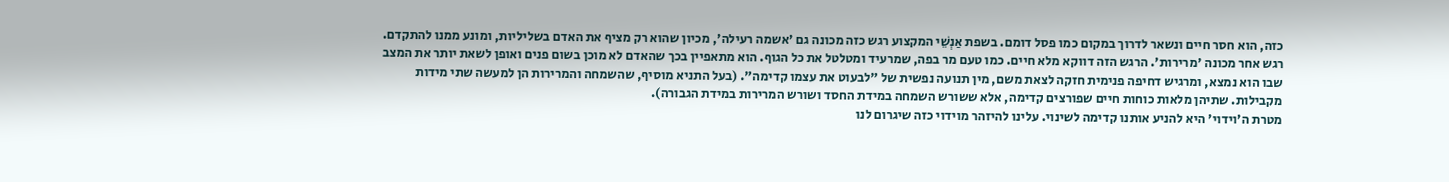כזה, הוא חסר חיים ונשאר לדרוך במקום כמו פסל דומם. בשפת אַנְשֵׁי המקצוע רגש כזה מכונה גם 'אשמה רעילה', מכיון שהוא רק מציף את האדם בשליליות, ומונע ממנו להתקדם.
רגש אחר מכונה 'מרירות'. הרגש הזה דווקא מלא חיים. כמו טעם מר בפה, שמרעיד ומטלטל את כל הגוף. הוא מתאפיין בכך שהאדם לא מוכן בשום פנים ואופן לשאת יותר את המצב שבו הוא נמצא, ומרגיש דחיפה פנימית חזקה לצאת משם, מין תנועה נפשית של "לבעוט את עצמו קדימה". (בעל התניא מוסיף, שהשמחה והמרירות הן למעשה שתי מידות מקבילות. שתיהן מלאות כוחות חיים שפורצים קדימה, אלא ששורש השמחה במידת החסד ושורש המרירות במידת הגבורה).
מטרת ה'וידוי' היא להניע אותנו קדימה לשינוי. עלינו להיזהר מוידוי כזה שיגרום לנו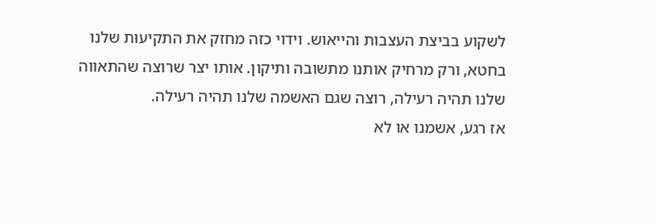לשקוע בביצת העצבות והייאוש. וידוי כזה מחזק את התקיעוּת שלנו בחטא, ורק מרחיק אותנו מתשובה ותיקון. אותו יצר שרוצה שהתאווה שלנו תהיה רעילה, רוצה שגם האשמה שלנו תהיה רעילה.
אז רגע, אשמנו או לא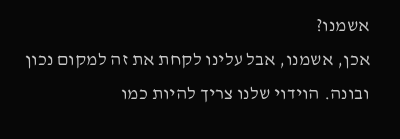אשמנו?
אכן, אשמנו, אבל עלינו לקחת את זה למקום נכון ובונה. הוידוי שלנו צריך להיות כמו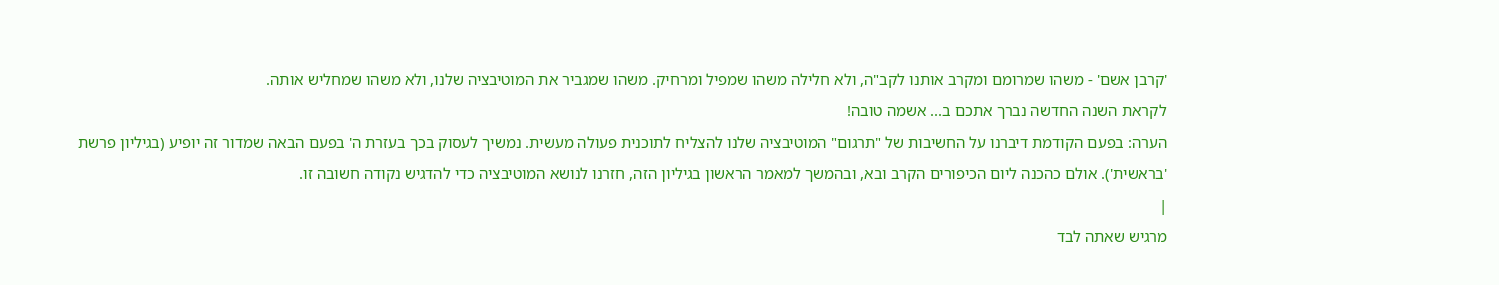'קרבן אשם' - משהו שמרומם ומקרב אותנו לקב"ה, ולא חלילה משהו שמפיל ומרחיק. משהו שמגביר את המוטיבציה שלנו, ולא משהו שמחליש אותה.
לקראת השנה החדשה נברך אתכם ב... אשמה טובה!
הערה: בפעם הקודמת דיברנו על החשיבות של "תרגום" המוטיבציה שלנו להצליח לתוכנית פעולה מעשית. נמשיך לעסוק בכך בעזרת ה' בפעם הבאה שמדור זה יופיע (בגיליון פרשת 'בראשית'). אולם כהכנה ליום הכיפורים הקרב ובא, ובהמשך למאמר הראשון בגיליון הזה, חזרנו לנושא המוטיבציה כדי להדגיש נקודה חשובה זו.
|
מרגיש שאתה לבד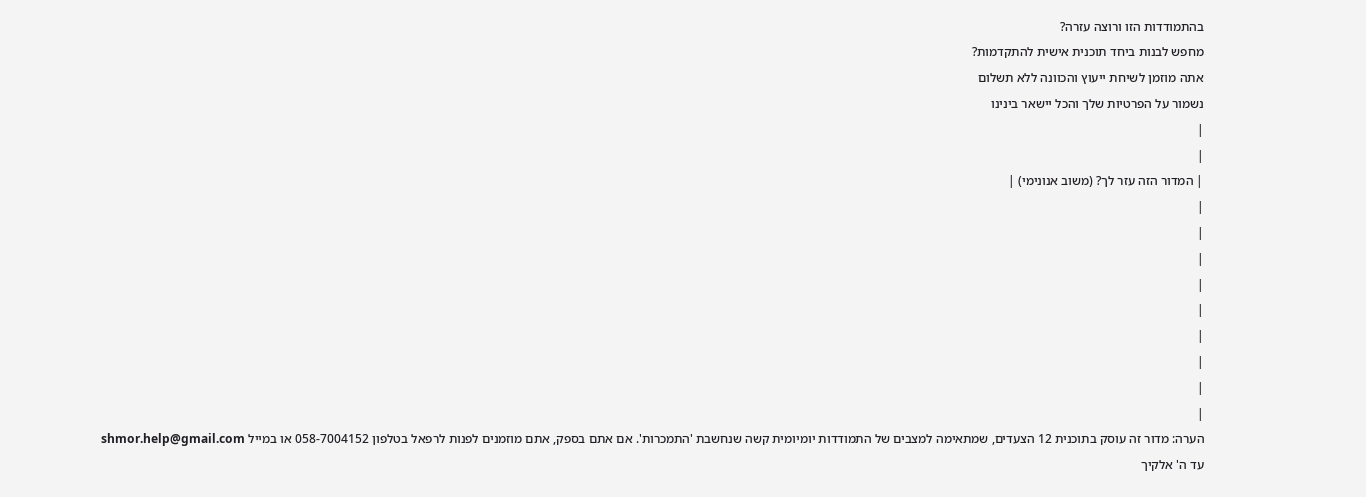בהתמודדות הזו ורוצה עזרה?
מחפש לבנות ביחד תוכנית אישית להתקדמות?
אתה מוזמן לשיחת ייעוץ והכוונה ללא תשלום
נשמור על הפרטיות שלך והכל יישאר בינינו
|
|
| המדור הזה עזר לך? (משוב אנונימי) |
|
|
|
|
|
|
|
|
|
הערה: מדור זה עוסק בתוכנית 12 הצעדים, שמתאימה למצבים של התמודדות יומיומית קשה שנחשבת 'התמכרות'. אם אתם בספק, אתם מוזמנים לפנות לרפאל בטלפון 058-7004152 או במייל shmor.help@gmail.com
עד ה' אלקיך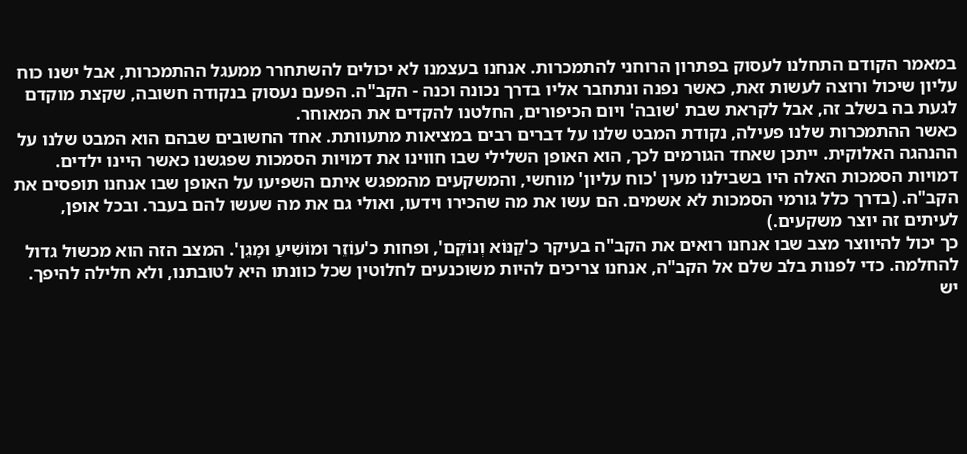במאמר הקודם התחלנו לעסוק בפתרון הרוחני להתמכרות. אנחנו בעצמנו לא יכולים להשתחרר ממעגל ההתמכרות, אבל ישנו כוח עליון שיכול ורוצה לעשות זאת, כאשר נפנה ונתחבר אליו בדרך נכונה וכנה - הקב"ה. הפעם נעסוק בנקודה חשובה, שקצת מוקדם לגעת בה בשלב זה, אבל לקראת שבת 'שובה' ויום הכיפורים, החלטנו להקדים את המאוחר.
כאשר ההתמכרות שלנו פעילה, נקודת המבט שלנו על דברים רבים במציאות מתעוותת. אחד החשובים שבהם הוא המבט שלנו על ההנהגה האלוקית. ייתכן שאחד הגורמים לכך, הוא האופן השלילי שבו חווינו את דמויות הסמכות שפגשנו כאשר היינו ילדים. דמויות הסמכות האלה היו בשבילנו מעין 'כוח עליון' מוחשי, והמשקעים מהמפגש איתם השפיעו על האופן שבו אנחנו תופסים את הקב"ה. (בדרך כלל גורמי הסמכות לא אשמים. הם עשו את מה שהכירו וידעו, ואולי גם את מה שעשו להם בעבר. ובכל אופן, לעיתים זה יוצר משקעים.)
כך יכול להיווצר מצב שבו אנחנו רואים את הקב"ה בעיקר כ'קַנּוֹא וְנוֹקֵם', ופחות כ'עוֹזֵר וּמוֹשִׁיעַ וּמָגֵן'. המצב הזה הוא מכשול גדול להחלמה. כדי לפנות בלב שלם אל הקב"ה, אנחנו צריכים להיות משוכנעים לחלוטין שכל כוונתו היא לטובתנו, ולא חלילה להיפך.
יש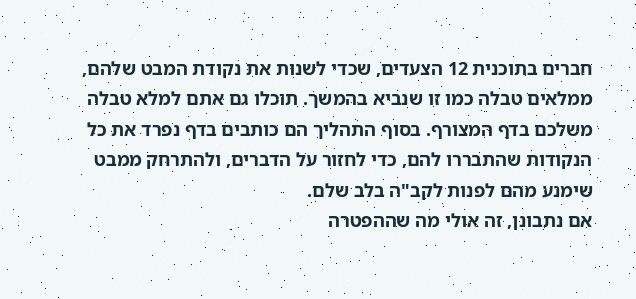חברים בתוכנית 12 הצעדים, שכדי לשנות את נקודת המבט שלהם, ממלאים טבלה כמו זו שנביא בהמשך. תוכלו גם אתם למלא טבלה משלכם בדף המצורף. בסוף התהליך הם כותבים בדף נפרד את כל הנקודות שהתבררו להם, כדי לחזור על הדברים, ולהתרחק ממבט שימנע מהם לפנות לקב"ה בלב שלם.
אם נתבונן, זה אולי מה שההפטרה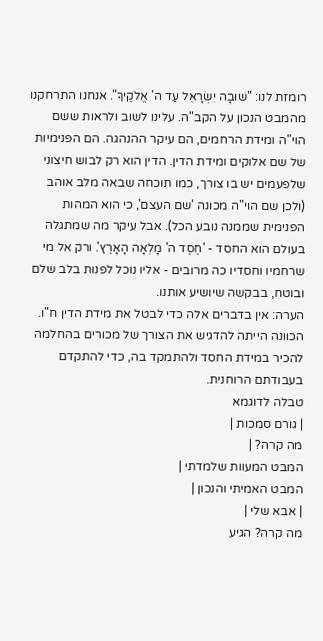רומזת לנו: "שׁוּבָה יִשְׂרָאֵל עַד ה' אֱלֹקֶיךָ". אנחנו התרחקנו מהמבט הנכון על הקב"ה. עלינו לשוב ולראות ששם הוי"ה ומידת הרחמים, הם עיקר ההנהגה. הם הפנימיות של שם אלוקים ומידת הדין. הדין הוא רק לבוש חיצוני שלפעמים יש בו צורך, כמו תוכחה שבאה מלב אוהב (ולכן שם הוי"ה מכונה 'שם העצם', כי הוא המהות הפנימית שממנה נובע הכל). אבל עיקר מה שמתגלה בעולם הוא החסד - 'חֶסֶד ה' מָלְאָה הָאָרֶץ'. ורק אל מי שרחמיו וחסדיו כה מרובים - אליו נוכל לפנות בלב שלם ובוטח, בבקשה שיושיע אותנו.
הערה: אין בדברים אלה כדי לבטל את מידת הדין ח"ו. הכוונה הייתה להדגיש את הצורך של מכורים בהחלמה להכיר במידת החסד ולהתמקד בה, כדי להתקדם בעבודתם הרוחנית.
טבלה לדוגמא
| גורם סמכות |
מה קרה? |
המבט המעוות שלמדתי |
המבט האמיתי והנכון |
| אבא שלי |
מה קרה? הגיע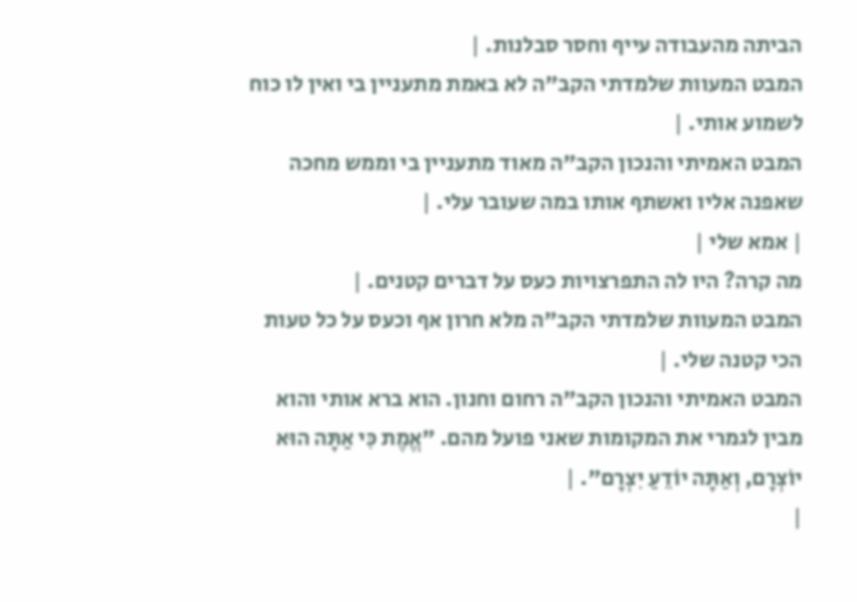הביתה מהעבודה עייף וחסר סבלנות. |
המבט המעוות שלמדתי הקב"ה לא באמת מתעניין בי ואין לו כוח לשמוע אותי. |
המבט האמיתי והנכון הקב"ה מאוד מתעניין בי וממש מחכה שאפנה אליו ואשתף אותו במה שעובר עלי. |
| אמא שלי |
מה קרה? היו לה התפרצויות כעס על דברים קטנים. |
המבט המעוות שלמדתי הקב"ה מלא חרון אף וכעס על כל טעות הכי קטנה שלי. |
המבט האמיתי והנכון הקב"ה רחום וחנון. הוא ברא אותי והוא מבין לגמרי את המקומות שאני פועל מהם. "אֱמֶת כִּי אַתָּה הוּא יוֹצְרָם, וְאַתָּה יוֹדֵעַ יִצְרָם". |
|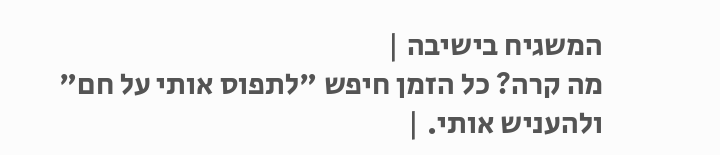המשגיח בישיבה |
מה קרה? כל הזמן חיפש "לתפוס אותי על חם" ולהעניש אותי. |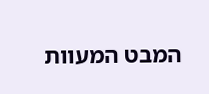המבט המעוות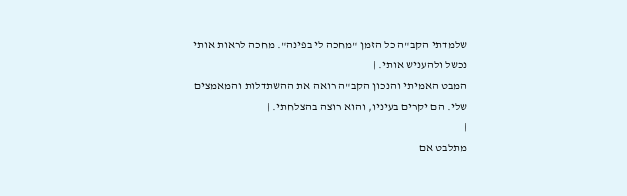שלמדתי הקב"ה כל הזמן "מחכה לי בפינה". מחכה לראות אותי נכשל ולהעניש אותי. |
המבט האמיתי והנכון הקב"ה רואה את ההשתדלות והמאמצים שלי. הם יקרים בעיניו, והוא רוצה בהצלחתי. |
|
מתלבט אם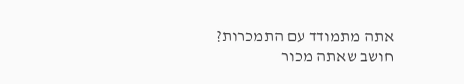אתה מתמודד עם התמכרות?
חושב שאתה מכור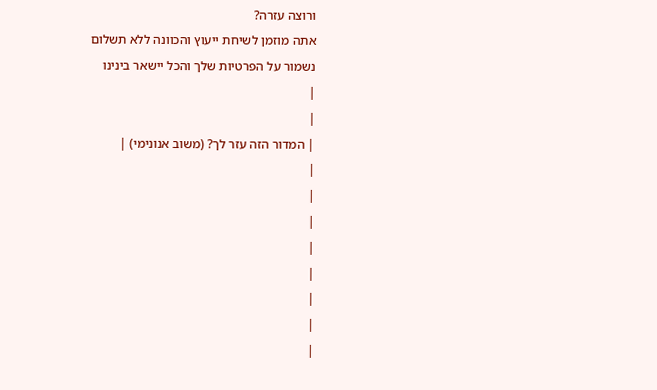ורוצה עזרה?
אתה מוזמן לשיחת ייעוץ והכוונה ללא תשלום
נשמור על הפרטיות שלך והכל יישאר בינינו
|
|
| המדור הזה עזר לך? (משוב אנונימי) |
|
|
|
|
|
|
|
|